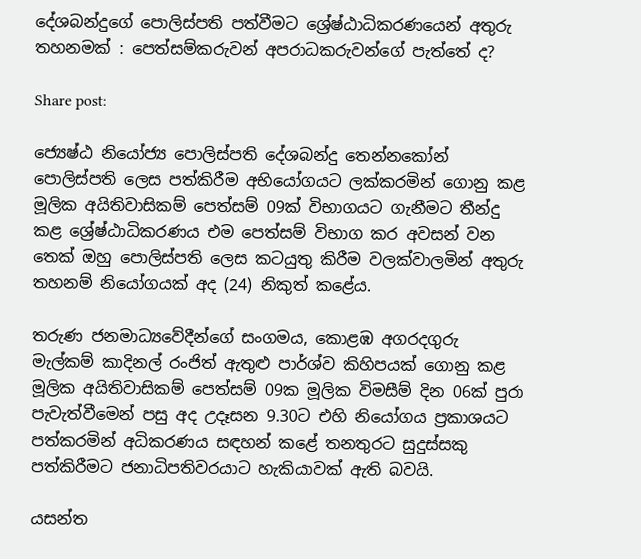දේශබන්දුගේ පොලිස්පති පත්වීමට ශ්‍රේෂ්ඨාධිකරණයෙන් අතුරු තහනමක් : පෙත්සම්කරුවන් අපරාධකරුවන්ගේ පැත්තේ ද?

Share post:

ජ්‍යෙෂ්ඨ නියෝජ්‍ය පොලිස්පති දේශබන්දු තෙන්නකෝන් පොලිස්පති ලෙස පත්කිරීම අභියෝගයට ලක්කරමින් ගොනු කළ මූලික අයිතිවාසිකම් පෙත්සම් 09ක් විභාගයට ගැනීමට තීන්දු කළ ශ්‍රේෂ්ඨාධිකරණය එම පෙත්සම් විභාග කර අවසන් වන තෙක් ඔහු පොලිස්පති ලෙස කටයුතු කිරීම වලක්වාලමින් අතුරු තහනම් නියෝගයක් අද (24) නිකුත් කළේය.

තරුණ ජනමාධ්‍යවේදීන්ගේ සංගමය, කොළඹ අගරදගුරු මැල්කම් කාදිනල් රංජිත් ඇතුළු පාර්ශ්ව කිහිපයක් ගොනු කළ මූලික අයිතිවාසිකම් පෙත්සම් 09ක මූලික විමසීම් දින 06ක් පුරා පැවැත්වීමෙන් පසු අද උදෑසන 9.30ට එහි නියෝගය ප්‍රකාශයට පත්කරමින් අධිකරණය සඳහන් කළේ තනතුරට සුදුස්සකු පත්කිරීමට ජනාධිපතිවරයාට හැකියාවක් ඇති බවයි.

යසන්ත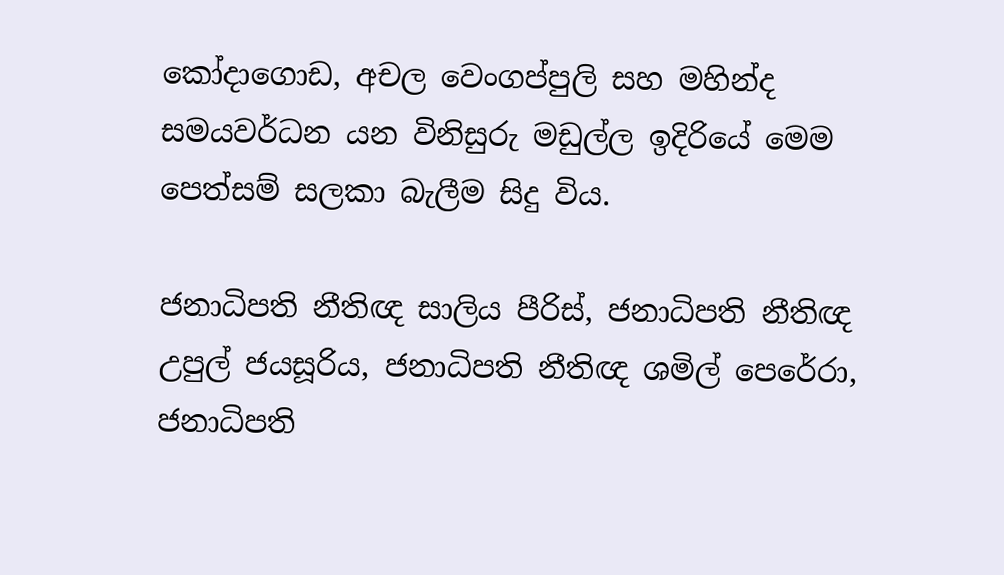කෝදාගොඩ, අචල වෙංගප්පුලි සහ මහින්ද සමයවර්ධන යන විනිසුරු මඩුල්ල ඉදිරියේ මෙම පෙත්සම් සලකා බැලීම සිදු විය.

ජනාධිපති නීතිඥ සාලිය පීරිස්, ජනාධිපති නීතිඥ උපුල් ජයසූරිය, ජනාධිපති නීතිඥ ශමිල් පෙරේරා, ජනාධිපති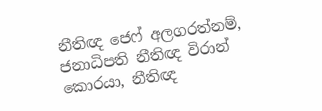නීතිඥ ජෙෆ් අලගරත්නම්, ජනාධිපති නීතිඥ විරාන් කොරයා, නීතිඥ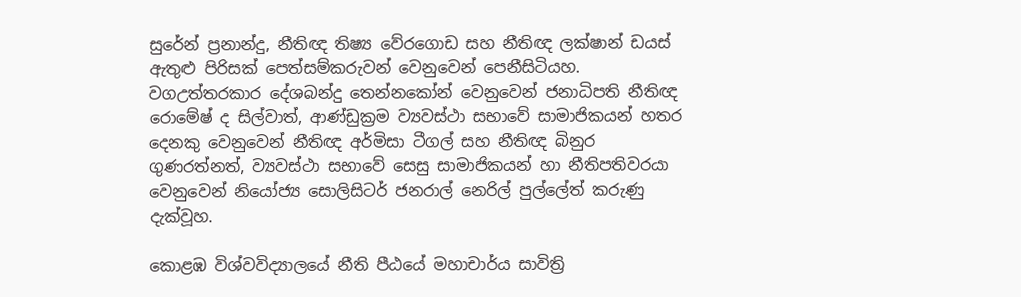සුරේන් ‌ප්‍රනාන්දු, නීතිඥ තිෂ්‍ය වේරගොඩ සහ නීතිඥ ලක්ෂාන් ඩයස් ඇතුළු පිරිසක් පෙත්සම්කරුවන් වෙනුවෙන් පෙනීසිටියහ. වගඋත්තරකාර දේශබන්දු තෙන්නකෝන් වෙනුවෙන් ජනාධිපති නීතිඥ රොමේෂ් ද සිල්වාත්, ආණ්ඩුක්‍රම ව්‍යවස්ථා සභාවේ සාමාජිකයන් හතර දෙනකු වෙනුවෙන් නීතිඥ අර්මිසා ටීගල් සහ නීතිඥ බිනුර ගුණරත්නත්, ව්‍යවස්ථා සභාවේ සෙසු සාමාජිකයන් හා නීතිපතිවරයා වෙනුවෙන් නියෝජ්‍ය සොලිසිටර් ජනරාල් නෙරිල් පුල්ලේත් කරුණු දැක්වූහ.

කොළඹ විශ්වවිද්‍යාලයේ නීති පීඨයේ මහාචාර්ය සාවිත්‍රි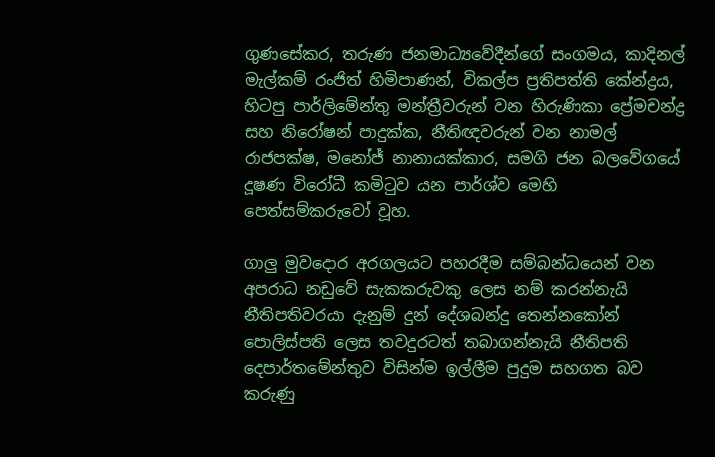ගුණසේකර, තරුණ ජනමාධ්‍යවේදීන්ගේ සංගමය, කාදිනල් මැල්කම් රංජිත් හිමිපාණන්, විකල්ප ප්‍රතිපත්ති කේන්ද්‍රය, හිටපු පාර්ලිමේන්තු මන්ත්‍රීවරුන් වන හිරුණිකා ප්‍රේමචන්ද්‍ර සහ නිරෝෂන් පාදුක්ක, නීතිඥවරුන් වන නාමල් රාජපක්ෂ, මනෝජ් නානායක්කාර, සමගි ජන බලවේගයේ දූෂණ විරෝධී කමිටුව යන පාර්ශ්ව මෙහි පෙත්සම්කරුවෝ වූහ.

ගාලු‍ මුවදොර අරගලයට පහරදීම සම්බන්ධයෙන් වන අපරාධ නඩුවේ සැකකරුවකු ලෙස නම් කරන්නැයි නීතිපතිවරයා දැනුම් දුන් දේශබන්දු තෙන්නකෝන් පොලිස්පති ලෙස තවදුරටත් තබාගන්නැයි නීතිපති දෙපාර්තමේන්තුව විසින්ම ඉල්ලීම පුදුම සහගත බව කරුණු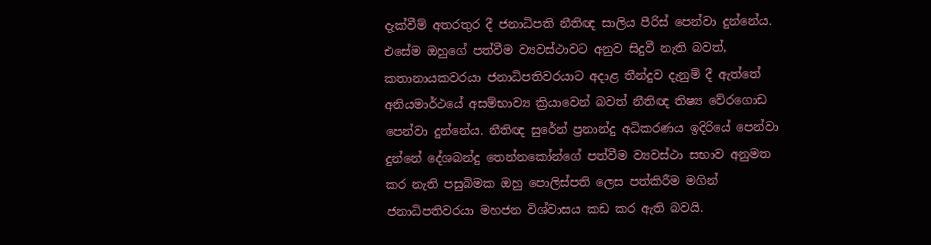දැක්වීම් අතරතුර දී ජනාධිපති නීතිඥ සාලිය පීරිස් පෙන්වා දුන්නේය. එසේම ඔහුගේ පත්වීම ව්‍යවස්ථාවට අනුව සිදුවී නැති බවත්, කතානායකවරයා ජනාධිපතිවරයාට අදාළ තීන්දුව දැනුම් දී ඇත්තේ අනියමාර්ථයේ අසම්භාව්‍ය ක්‍රියාවෙන් බවත් නීතිඥ තිෂ්‍ය වේරගොඩ පෙන්වා දුන්නේය. නීතිඥ සුරේන් ප්‍රනාන්දු අධිකරණය ඉදිරියේ පෙන්වා දුන්නේ දේශබන්දු තෙන්නකෝන්ගේ පත්වීම ව්‍යවස්ථා සභාව අනුමත කර නැති පසුබිමක ඔහු පොලිස්පති ලෙස පත්කිරීම මගින් ජනාධිපතිවරයා මහජන විශ්වාසය කඩ කර ඇති බවයි.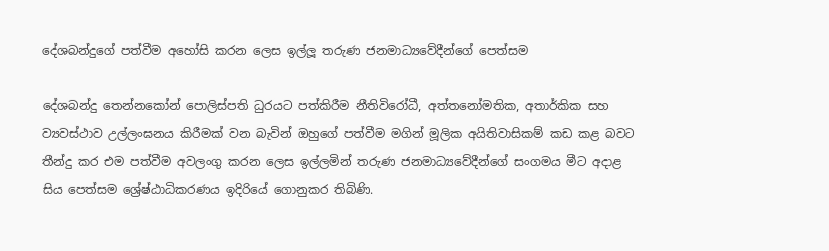දේශබන්දුගේ පත්වීම අහෝසි කරන ලෙස ඉල්ලූ තරුණ ජනමාධ්‍යවේදීන්ගේ පෙත්සම

දේශබන්දු තෙන්නකෝන් පොලිස්පති ධුරයට පත්කිරීම නීතිවිරෝධී, අත්තනෝමතික, අතාර්කික සහ ව්‍යවස්ථාව උල්ලංඝනය කිරීමක් වන බැවින් ඔහුගේ පත්වීම මගින් මූලික අයිතිවාසිකම් කඩ කළ බවට තීන්දු කර එම පත්වීම අවලංගු කරන ලෙස ඉල්ලමින් තරුණ ජනමාධ්‍යවේදීන්ගේ සංගමය මීට අදාළ සිය පෙත්සම ශ්‍රේෂ්ඨාධිකරණය ඉදිරියේ ගොනුකර තිබිණි.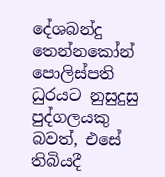දේශබන්දු තෙන්නකෝන් පොලිස්පති ධුරයට නුසුදුසු පුද්ගලයකු බවත්, එසේ තිබියදී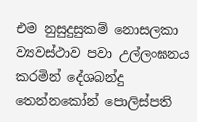එම නුසුදුසුකම් නොසලකා ව්‍යවස්ථාව පවා උල්ලංඝනය කරමින් දේශබන්දු තෙන්නකෝන් පොලිස්පති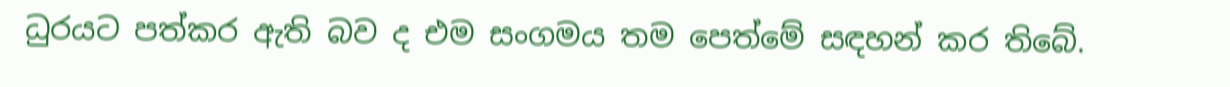ධුරයට පත්කර ඇති බව ද එම සංගමය තම පෙත්මේ සඳහන් කර තිබේ.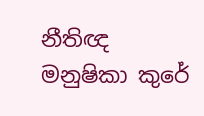නීතිඥ මනුෂිකා කුරේ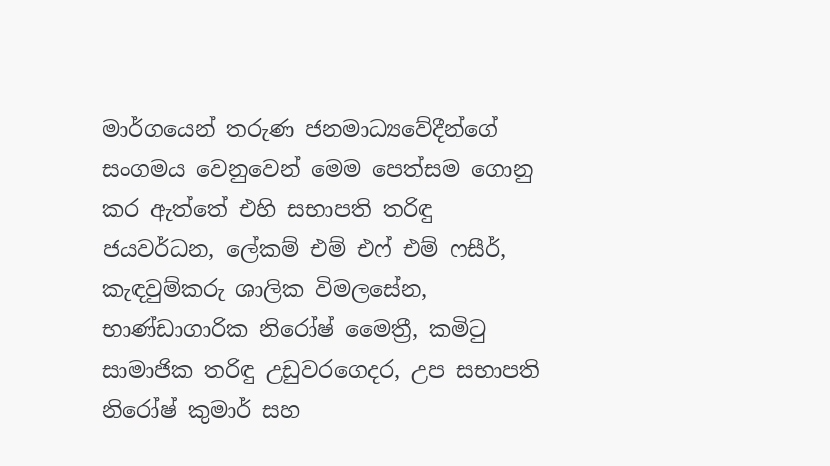මාර්ගයෙන් තරුණ ජනමාධ්‍යවේදීන්ගේ සංගමය වෙනුවෙන් මෙම පෙත්සම ගොනු කර ඇත්තේ එහි සභාපති තරිඳු ජයවර්ධන, ලේකම් එම් එෆ් එම් ෆසීර්, කැඳවුම්කරු ශාලික විමලසේන, භාණ්ඩාගාරික නිරෝෂ් මෛත්‍රී, කමිටු සාමාජික තරිඳු උඩුවරගෙදර, උප සභාපති නිරෝෂ් කුමාර් සහ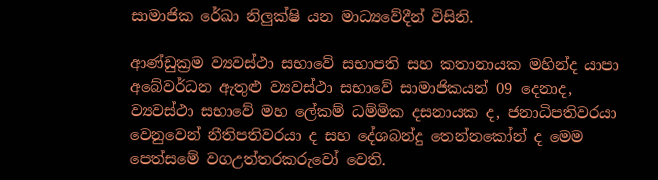සාමාජික රේඛා නිලු‍ක්ෂි යන මාධ්‍යවේදීන් විසිනි.

ආණ්ඩුක්‍රම ව්‍යවස්ථා සභාවේ සභාපති සහ කතානායක මහින්ද යාපා අබේවර්ධන ඇතුළු ව්‍යවස්ථා සභාවේ සාමාජිකයන් 09 දෙනාද, ව්‍යවස්ථා සභාවේ මහ ලේකම් ධම්මික දසනායක ද, ජනාධිපතිවරයා වෙනුවෙන් නීතිපතිවරයා ද සහ දේශබන්දු තෙන්නකෝන් ද මෙම පෙත්සමේ වගඋත්තරකරුවෝ වෙති.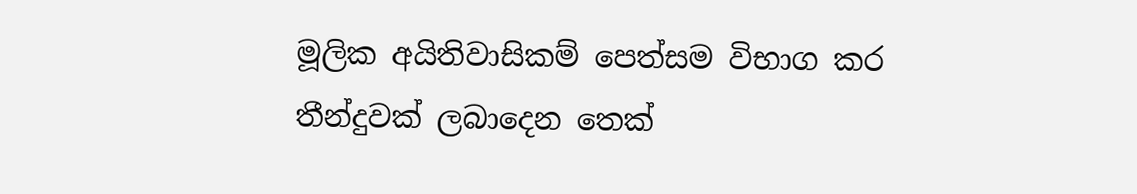මූලික අයිතිවාසිකම් පෙත්සම විභාග කර තීන්දුවක් ලබාදෙන තෙක්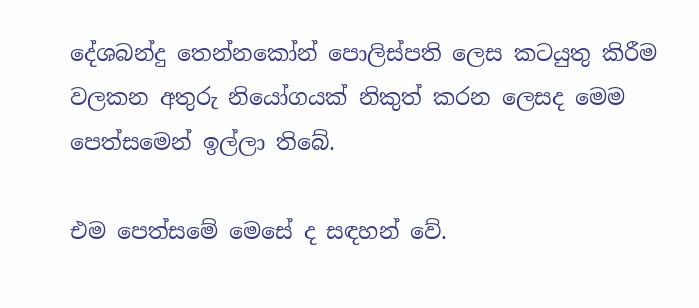දේශබන්දු තෙන්නකෝන් පොලිස්පති ලෙස කටයුතු කිරීම වලකන අතුරු නියෝගයක් නිකුත් කරන ලෙසද මෙම පෙත්සමෙන් ඉල්ලා තිබේ.

එම පෙත්සමේ මෙසේ ද සඳහන් වේ.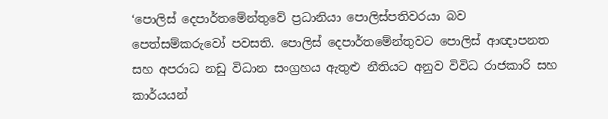‘පොලිස් දෙපාර්තමේන්තුවේ ප්‍රධානියා පොලිස්පතිවරයා බව පෙත්සම්කරුවෝ පවසති. පොලිස් දෙපාර්තමේන්තුවට පොලිස් ආඥාපනත සහ අපරාධ නඩු විධාන සංග්‍රහය ඇතුළු නීතියට අනුව විවිධ රාජකාරි සහ කාර්යයන්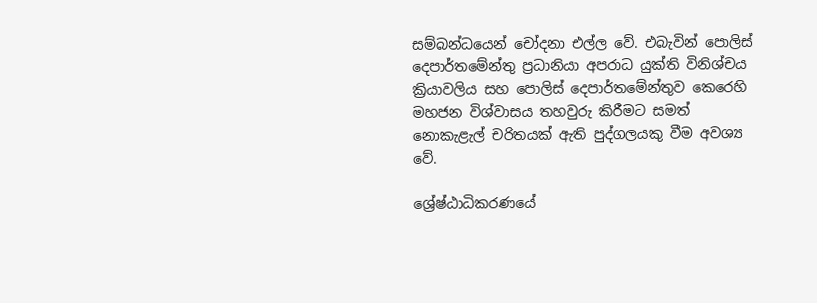සම්බන්ධයෙන් චෝදනා එල්ල වේ. එබැවින් පොලිස් දෙපාර්තමේන්තු ප්‍රධානියා අපරාධ යුක්ති විනිශ්චය ක්‍රියාවලිය සහ පොලිස් දෙපාර්තමේන්තුව කෙරෙහි මහජන විශ්වාසය තහවුරු කිරීමට සමත් නොකැළැල් චරිතයක් ඇති පුද්ගලයකු වීම අවශ්‍ය වේ.

ශ්‍රේෂ්ඨාධිකරණයේ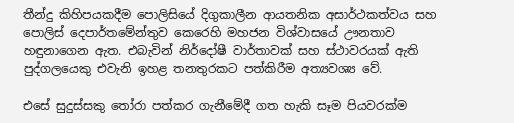තීන්දු කිහිපයකදීම පොලිසියේ දිගුකාලීන ආයතනික අසාර්ථකත්වය සහ පොලිස් දෙපාර්තමේන්තුව කෙරෙහි මහජන විශ්වාසයේ ඌනතාව හඳුනාගෙන ඇත. එබැවින් නිර්දෝෂී වාර්තාවක් සහ ස්ථාවරයක් ඇති පුද්ගලයෙකු එවැනි ඉහළ තනතුරකට පත්කිරීම අත්‍යවශ්‍ය වේ.

එසේ සුදුස්සකු තෝරා පත්කර ගැනීමේදී ගත හැකි සෑම පියවරක්ම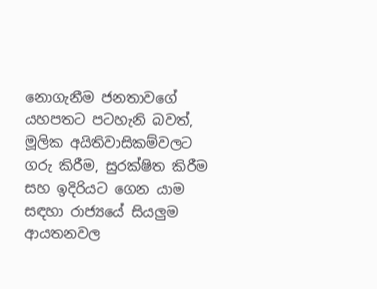නොගැනීම ජනතාවගේ යහපතට පටහැනි බවත්, මූලික අයිතිවාසිකම්වලට ගරු කිරීම, සුරක්ෂිත කිරීම සහ ඉදිරියට ගෙන යාම සඳහා රාජ්‍යයේ සියලු‍ම ආයතනවල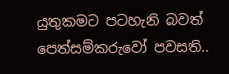යුතුකමට පටහැනි බවත් පෙත්සම්කරුවෝ පවසති..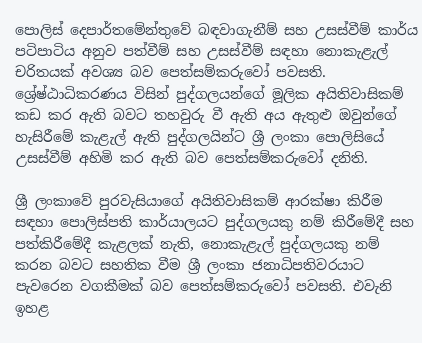පොලිස් දෙපාර්තමේන්තුවේ බඳවාගැනීම් සහ උසස්වීම් කාර්ය පටිපාටිය අනුව පත්වීම් සහ උසස්වීම් සඳහා නොකැළැල් චරිතයක් අවශ්‍ය බව පෙත්සම්කරුවෝ පවසති. ශ්‍රේෂ්ඨාධිකරණය විසින් පුද්ගලයන්ගේ මූලික අයිතිවාසිකම් කඩ කර ඇති බවට තහවුරු වී ඇති අය ඇතුළු ඔවුන්ගේ හැසිරීමේ කැළැල් ඇති පුද්ගලයින්ට ශ්‍රී ලංකා පොලිසියේ උසස්වීම් අහිමි කර ඇති බව පෙත්සම්කරුවෝ දනිති.

ශ්‍රී ලංකාවේ පුරවැසියාගේ අයිතිවාසිකම් ආරක්ෂා කිරීම සඳහා පොලිස්පති කාර්යාලයට පුද්ගලයකු නම් කිරීමේදී සහ පත්කිරීමේදී කැළලක් නැති, නොකැළැල් පුද්ගලයකු නම් කරන බවට සහතික වීම ශ්‍රී ලංකා ජනාධිපතිවරයාට පැවරෙන වගකීමක් බව පෙත්සම්කරුවෝ පවසති. එවැනි ඉහළ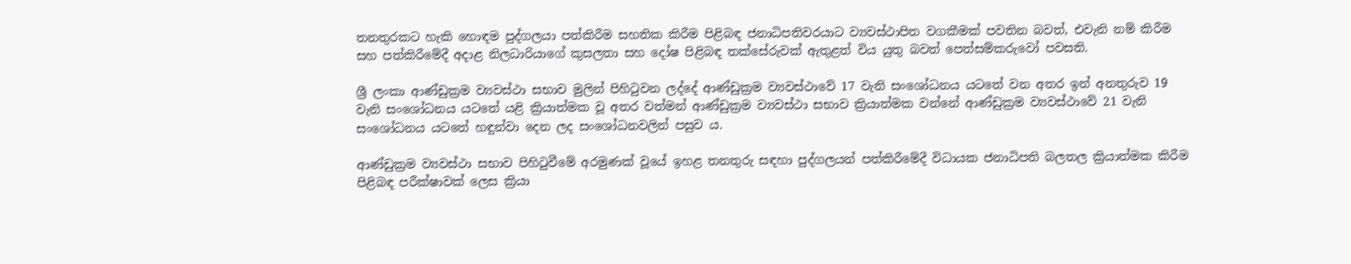තනතුරකට හැකි හොඳම පුද්ගලයා පත්කිරීම සහතික කිරීම පිළිබඳ ජනාධිපතිවරයාට ව්‍යවස්ථාපිත වගකීමක් පවතින බවත්, එවැනි නම් කිරීම සහ පත්කිරීමේදී අදාළ නිලධාරියාගේ කුසලතා සහ දෝෂ පිළිබඳ තක්සේරුවක් ඇතුළත් විය යුතු බවත් පෙත්සම්කරුවෝ පවසති.

ශ්‍රී ලංකා ආණ්ඩුක්‍රම ව්‍යවස්ථා සභාව මුලින් පිහිටුවන ලද්දේ ආණ්ඩුක්‍රම ව්‍යවස්ථාවේ 17 වැනි සංශෝධනය යටතේ වන අතර ඉන් අනතුරුව 19 වැනි සංශෝධනය යටතේ යළි ක්‍රියාත්මක වූ අතර වත්මන් ආණ්ඩුක්‍රම ව්‍යවස්ථා සභාව ක්‍රියාත්මක වන්නේ ආණ්ඩුක්‍රම ව්‍යවස්ථාවේ 21 වැනි සංශෝධනය යටතේ හඳුන්වා දෙන ලද සංශෝධනවලින් පසුව ය.

ආණ්ඩුක්‍රම ව්‍යවස්ථා සභාව පිහිටුවීමේ අරමුණක් වූයේ ඉහළ තනතුරු සඳහා පුද්ගලයන් පත්කිරීමේදී විධායක ජනාධිපති බලතල ක්‍රියාත්මක කිරීම පිළිබඳ පරීක්ෂාවක් ලෙස ක්‍රියා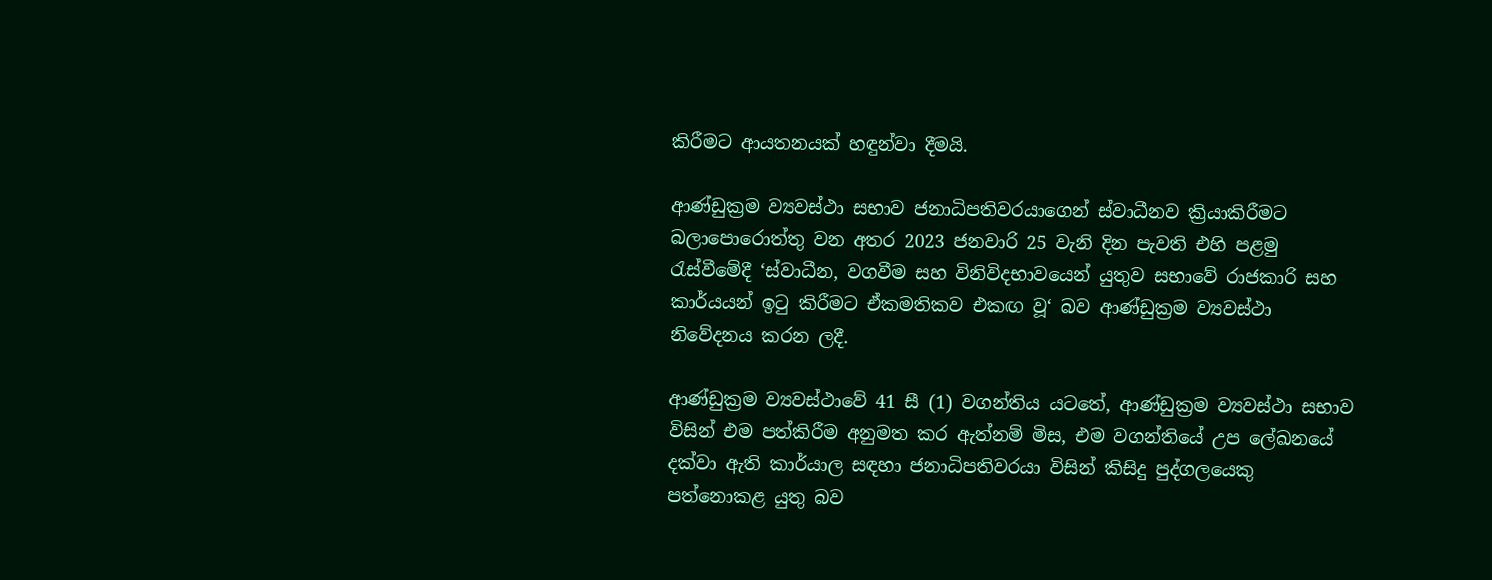කිරීමට ආයතනයක් හඳුන්වා දීමයි.

ආණ්ඩුක්‍රම ව්‍යවස්ථා සභාව ජනාධිපතිවරයාගෙන් ස්වාධීනව ක්‍රියාකිරීමට බලාපොරොත්තු වන අතර 2023 ජනවාරි 25 වැනි දින පැවති එහි පළමු රැස්වීමේදී ‘ස්වාධීන, වගවීම සහ විනිවිදභාවයෙන් යුතුව සභාවේ රාජකාරි සහ කාර්යයන් ඉටු කිරීමට ඒකමතිකව එකඟ වූ‘ බව ආණ්ඩුක්‍රම ව්‍යවස්ථා නිවේදනය කරන ලදී.

ආණ්ඩුක්‍රම ව්‍යවස්ථාවේ 41 සී (1) වගන්තිය යටතේ, ආණ්ඩුක්‍රම ව්‍යවස්ථා සභාව විසින් එම පත්කිරීම අනුමත කර ඇත්නම් මිස, එම වගන්තියේ උප ලේඛනයේ දක්වා ඇති කාර්යාල සඳහා ජනාධිපතිවරයා විසින් කිසිදු පුද්ගලයෙකු පත්නොකළ යුතු බව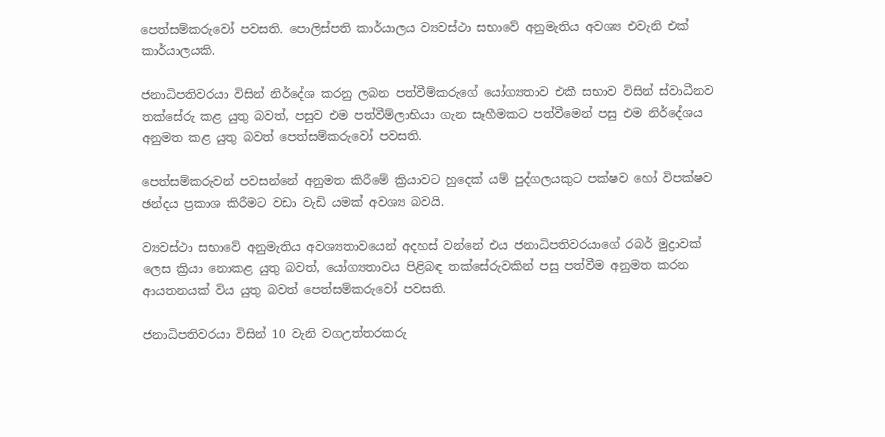පෙත්සම්කරුවෝ පවසති. පොලිස්පති කාර්යාලය ව්‍යවස්ථා සභාවේ අනුමැතිය අවශ්‍ය එවැනි එක් කාර්යාලයකි.

ජනාධිපතිවරයා විසින් නිර්දේශ කරනු ලබන පත්වීම්කරුගේ යෝග්‍යතාව එකී සභාව විසින් ස්වාධීනව තක්සේරු කළ යුතු බවත්, පසුව එම පත්වීම්ලාභියා ගැන සෑහීමකට පත්වීමෙන් පසු එම නිර්දේශය අනුමත කළ යුතු බවත් පෙත්සම්කරුවෝ පවසති.

පෙත්සම්කරුවන් පවසන්නේ අනුමත කිරීමේ ක්‍රියාවට හුදෙක් යම් පුද්ගලයකුට පක්ෂව හෝ විපක්ෂව ඡන්දය ප්‍රකාශ කිරීමට වඩා වැඩි යමක් අවශ්‍ය බවයි.

ව්‍යවස්ථා සභාවේ අනුමැතිය අවශ්‍යතාවයෙන් අදහස් වන්නේ එය ජනාධිපතිවරයාගේ රබර් මුද්‍රාවක් ලෙස ක්‍රියා නොකළ යුතු බවත්, යෝග්‍යතාවය පිළිබඳ තක්සේරුවකින් පසු පත්වීම අනුමත කරන ආයතනයක් විය යුතු බවත් පෙත්සම්කරුවෝ පවසති.

ජනාධිපතිවරයා විසින් 10 වැනි වගඋත්තරකරු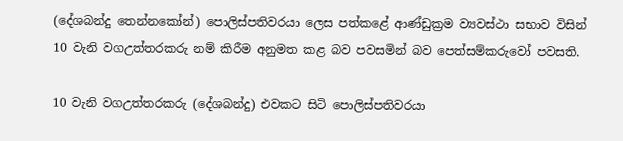(දේශබන්දු තෙන්නකෝන්) පොලිස්පතිවරයා ලෙස පත්කළේ ආණ්ඩුක්‍රම ව්‍යවස්ථා සභාව විසින් 10 වැනි වගඋත්තරකරු නම් කිරීම අනුමත කළ බව පවසමින් බව පෙත්සම්කරුවෝ පවසති.

10 වැනි වගඋත්තරකරු (දේශබන්දු) එවකට සිටි පොලිස්පතිවරයා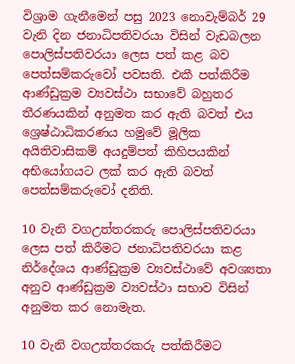විශ්‍රාම ගැනීමෙන් පසු 2023 නොවැම්බර් 29 වැනි දින ජනාධිපතිවරයා විසින් වැඩබලන පොලිස්පතිවරයා ලෙස පත් කළ බව පෙත්සම්කරුවෝ පවසති. එකී පත්කිරීම ආණ්ඩුක්‍රම ව්‍යවස්ථා සභාවේ බහුතර තීරණයකින් අනුමත කර ඇති බවත් එය ශ්‍රෙෂ්ඨාධිකරණය හමුවේ මූලික අයිතිවාසිකම් අයදුම්පත් කිහිපයකින් අභියෝගයට ලක් කර ඇති බවත් පෙත්සම්කරුවෝ දනිති.

10 වැනි වගඋත්තරකරු පොලිස්පතිවරයා ලෙස පත් කිරීමට ජනාධිපතිවරයා කළ නිර්දේශය ආණ්ඩුක්‍රම ව්‍යවස්ථාවේ අවශ්‍යතා අනුව ආණ්ඩුක්‍රම ව්‍යවස්ථා සභාව විසින් අනුමත කර නොමැත.

10 වැනි වගඋත්තරකරු පත්කිරීමට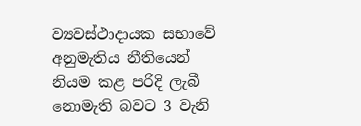ව්‍යවස්ථාදායක සභාවේ අනුමැතිය නීතියෙන් නියම කළ පරිදි ලැබී නොමැති බවට 3 වැනි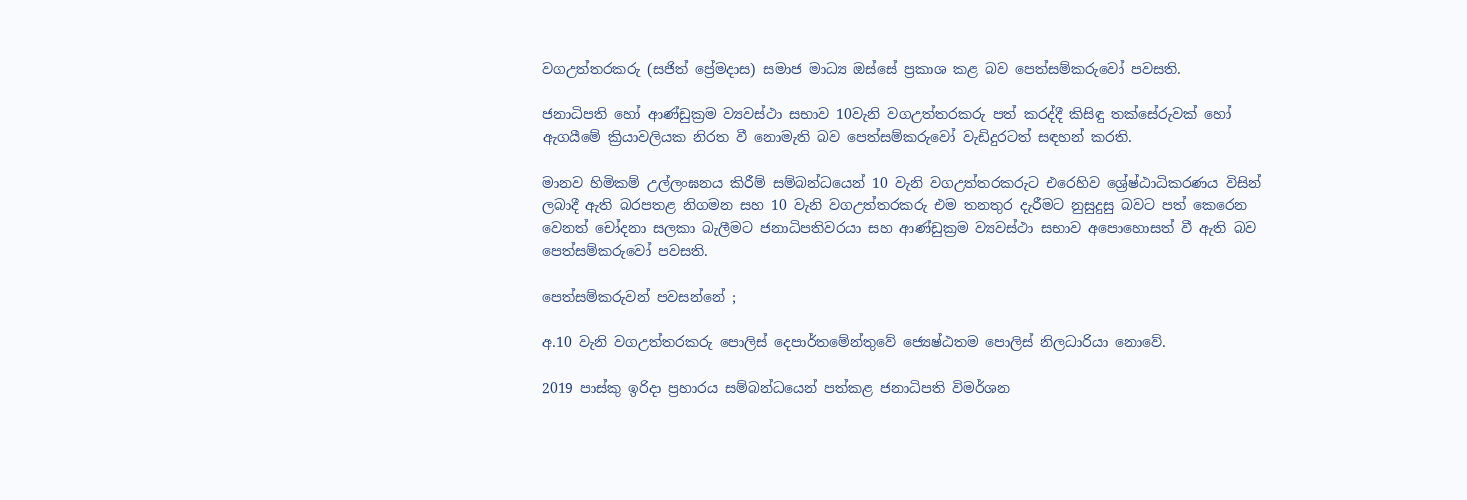වගඋත්තරකරු (සජිත් ප්‍රේමදාස) සමාජ මාධ්‍ය ඔස්සේ ප්‍රකාශ කළ බව පෙත්සම්කරුවෝ පවසති.

ජනාධිපති හෝ ආණ්ඩුක්‍රම ව්‍යවස්ථා සභාව 10වැනි වගඋත්තරකරු පත් කරද්දී කිසිඳු තක්සේරුවක් හෝ ඇගයීමේ ක්‍රියාවලියක නිරත වී නොමැති බව පෙත්සම්කරුවෝ වැඩිදුරටත් සඳහන් කරති.

මානව හිමිකම් උල්ලංඝනය කිරීම් සම්බන්ධයෙන් 10 වැනි වගඋත්තරකරුට එරෙහිව ශ්‍රේෂ්ඨාධිකරණය විසින් ලබාදී ඇති බරපතළ නිගමන සහ 10 වැනි වගඋත්තරකරු එම තනතුර දැරීමට නුසුදුසු බවට පත් කෙරෙන වෙනත් චෝදනා සලකා බැලීමට ජනාධිපතිවරයා සහ ආණ්ඩුක්‍රම ව්‍යවස්ථා සභාව අපොහොසත් වී ඇති බව පෙත්සම්කරුවෝ පවසති.

පෙත්සම්කරුවන් පවසන්නේ ;

අ.10 වැනි වගඋත්තරකරු පොලිස් දෙපාර්තමේන්තුවේ ජ්‍යෙෂ්ඨතම පොලිස් නිලධාරියා නොවේ.

2019 පාස්කු ඉරිදා ප්‍රහාරය සම්බන්ධයෙන් පත්කළ ජනාධිපති විමර්ශන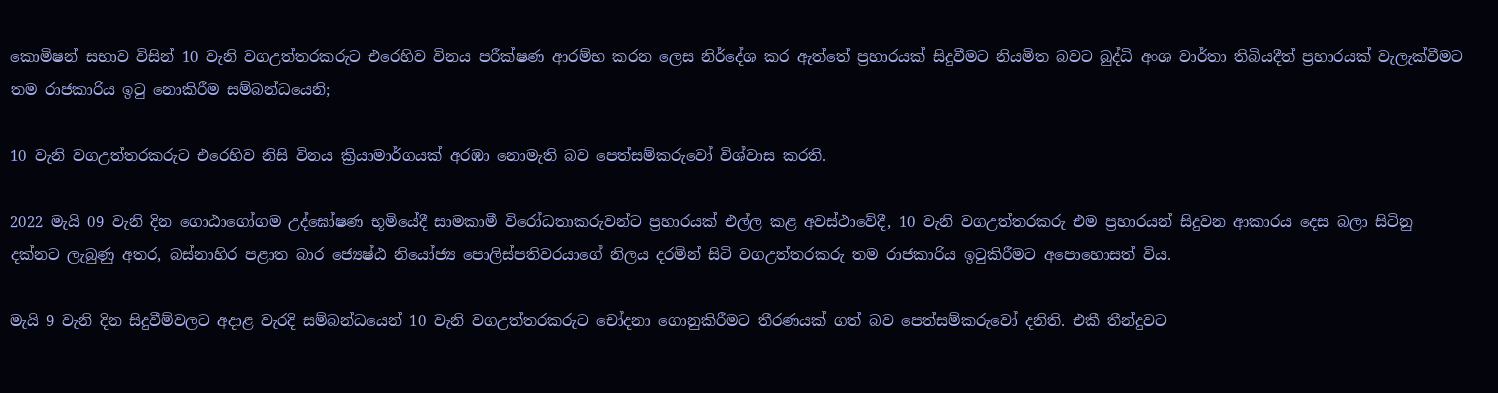කොමිෂන් සභාව විසින් 10 වැනි වගඋත්තරකරුට එරෙහිව විනය පරීක්ෂණ ආරම්භ කරන ලෙස නිර්දේශ කර ඇත්තේ ප්‍රහාරයක් සිදුවීමට නියමිත බවට බුද්ධි අංශ වාර්තා තිබියදීත් ප්‍රහාරයක් වැලැක්වීමට තම රාජකාරිය ඉටු නොකිරීම සම්බන්ධයෙනි;

10 වැනි වගඋත්තරකරුට එරෙහිව නිසි විනය ක්‍රියාමාර්ගයක් අරඹා නොමැති බව පෙත්සම්කරුවෝ විශ්වාස කරති.

2022 මැයි 09 වැනි දින ගොඨාගෝගම උද්ඝෝෂණ භූමියේදී සාමකාමී විරෝධතාකරුවන්ට ප්‍රහාරයක් එල්ල කළ අවස්ථාවේදී, 10 වැනි වගඋත්තරකරු එම ප්‍රහාරයන් සිදුවන ආකාරය දෙස බලා සිටිනු දක්නට ලැබුණු අතර, බස්නාහිර පළාත බාර ජ්‍යෙෂ්ඨ නියෝජ්‍ය පොලිස්පතිවරයාගේ නිලය දරමින් සිටි වගඋත්තරකරු තම රාජකාරිය ඉටුකිරීමට අපොහොසත් විය.

මැයි 9 වැනි දින සිදුවීම්වලට අදාළ වැරදි සම්බන්ධයෙන් 10 වැනි වගඋත්තරකරුට චෝදනා ගොනුකිරීමට තීරණයක් ගත් බව පෙත්සම්කරුවෝ දනිති. එකී තීන්දුවට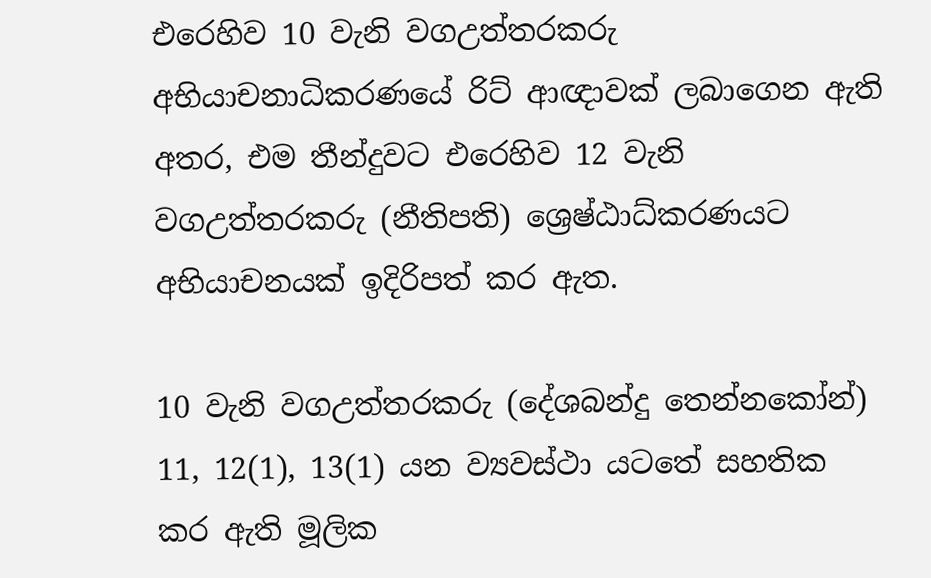එරෙහිව 10 වැනි වගඋත්තරකරු අභියාචනාධිකරණයේ රිට් ආඥාවක් ලබාගෙන ඇති අතර, එම තීන්දුවට එරෙහිව 12 වැනි වගඋත්තරකරු (නීතිපති) ශ්‍රෙෂ්ඨාධ්කරණයට අභියාචනයක් ඉදිරිපත් කර ඇත.

10 වැනි වගඋත්තරකරු (දේශබන්දු තෙන්නකෝන්) 11, 12(1), 13(1) යන ව්‍යවස්ථා යටතේ සහතික කර ඇති මූලික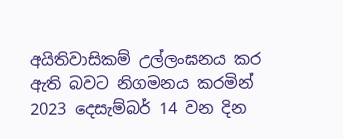අයිතිවාසිකම් උල්ලංඝනය කර ඇති බවට නිගමනය කරමින් 2023 දෙසැම්බර් 14 වන දින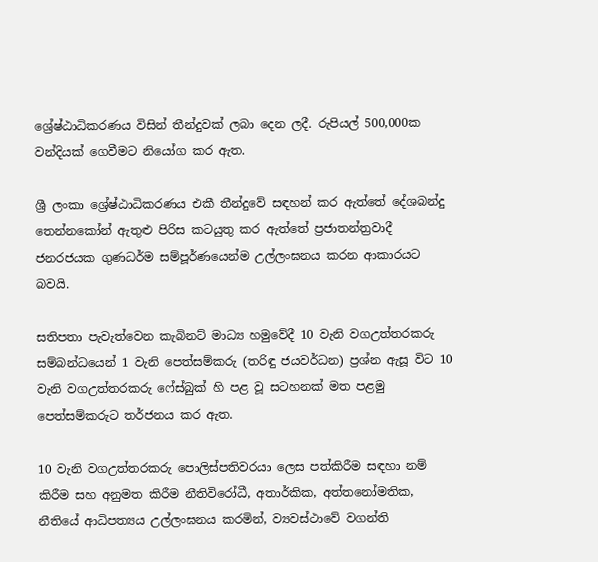ශ්‍රේෂ්ඨාධිකරණය විසින් තීන්දුවක් ලබා දෙන ලදී. රුපියල් 500,000ක වන්දියක් ගෙවීමට නියෝග කර ඇත.

ශ්‍රී ලංකා ශ්‍රේෂ්ඨාධිකරණය එකී තීන්දුවේ සඳහන් කර ඇත්තේ දේශබන්දු තෙන්නකෝන් ඇතුළු පිරිස කටයුතු කර ඇත්තේ ප්‍රජාතන්ත්‍රවාදී ජනරජයක ගුණධර්ම සම්පූර්ණයෙන්ම උල්ලංඝනය කරන ආකාරයට බවයි.

සතිපතා පැවැත්වෙන කැබිනට් මාධ්‍ය හමුවේදී 10 වැනි වගඋත්තරකරු සම්බන්ධයෙන් 1 වැනි පෙත්සම්කරු (තරිඳු ජයවර්ධන) ප්‍රශ්න ඇසූ විට 10 වැනි වගඋත්තරකරු ෆේස්බුක් හි පළ වූ සටහනක් මත පළමු පෙත්සම්කරුට තර්ජනය කර ඇත.

10 වැනි වගඋත්තරකරු පොලිස්පතිවරයා ලෙස පත්කිරීම සඳහා නම් කිරීම සහ අනුමත කිරීම නීතිවිරෝධී, අතාර්කික, අත්තනෝමතික, නීතියේ ආධිපත්‍යය උල්ලංඝනය කරමින්, ව්‍යවස්ථාවේ වගන්ති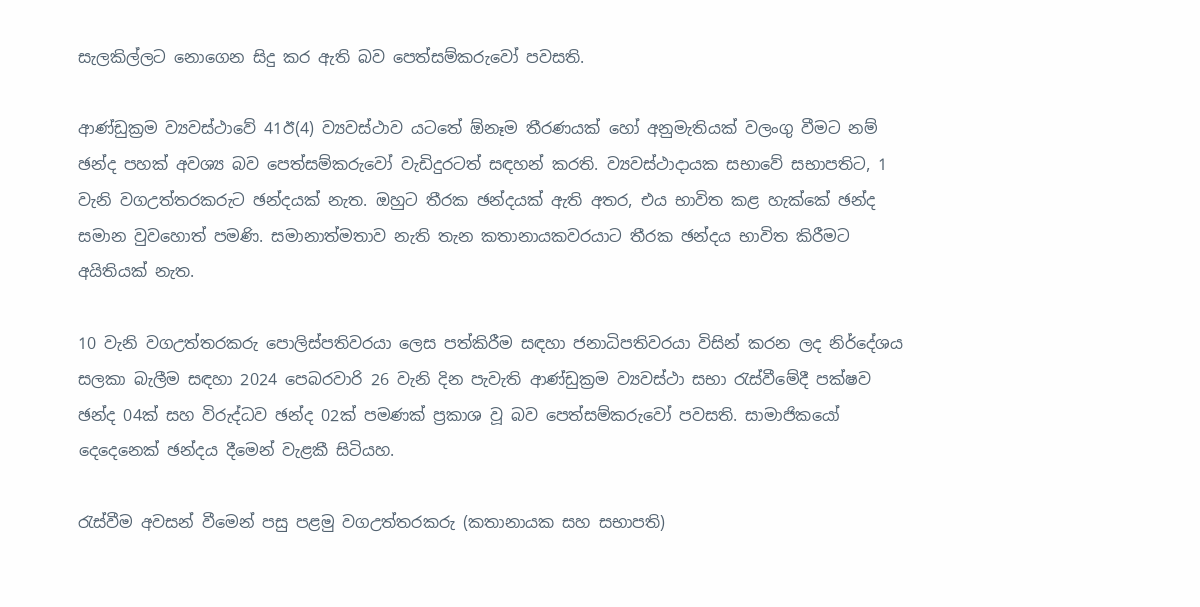සැලකිල්ලට නොගෙන සිදු කර ඇති බව පෙත්සම්කරුවෝ පවසති.

ආණ්ඩුක්‍රම ව්‍යවස්ථාවේ 41ඊ(4) ව්‍යවස්ථාව යටතේ ඕනෑම තීරණයක් හෝ අනුමැතියක් වලංගු වීමට නම් ඡන්ද පහක් අවශ්‍ය බව පෙත්සම්කරුවෝ වැඩිදුරටත් සඳහන් කරති. ව්‍යවස්ථාදායක සභාවේ සභාපතිට, 1 වැනි වගඋත්තරකරුට ඡන්දයක් නැත. ඔහුට තීරක ඡන්දයක් ඇති අතර, එය භාවිත කළ හැක්කේ ඡන්ද සමාන වුවහොත් පමණි. සමානාත්මතාව නැති තැන කතානායකවරයාට තීරක ඡන්දය භාවිත කිරීමට අයිතියක් නැත.

10 වැනි වගඋත්තරකරු පොලිස්පතිවරයා ලෙස පත්කිරීම සඳහා ජනාධිපතිවරයා විසින් කරන ලද නිර්දේශය සලකා බැලීම සඳහා 2024 පෙබරවාරි 26 වැනි දින පැවැති ආණ්ඩුක්‍රම ව්‍යවස්ථා සභා රැස්වීමේදී පක්ෂව ඡන්ද 04ක් සහ විරුද්ධව ඡන්ද 02ක් පමණක් ප්‍රකාශ වූ බව පෙත්සම්කරුවෝ පවසති. සාමාජිකයෝ දෙදෙනෙක් ඡන්දය දීමෙන් වැළකී සිටියහ.

රැස්වීම අවසන් වීමෙන් පසු පළමු වගඋත්තරකරු (කතානායක සහ සභාපති)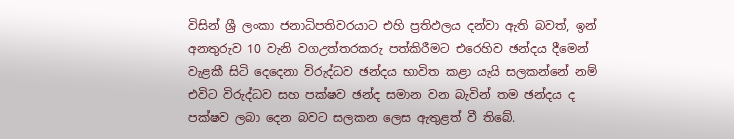විසින් ශ්‍රී ලංකා ජනාධිපතිවරයාට එහි ප්‍රතිඵලය දන්වා ඇති බවත්, ඉන් අනතුරුව 10 වැනි වගඋත්තරකරු පත්කිරීමට එරෙහිව ඡන්දය දීමෙන් වැළකී සිටි දෙදෙනා විරුද්ධව ඡන්දය භාවිත කළා යැයි සලකන්නේ නම් එවිට විරුද්ධව සහ පක්ෂව ඡන්ද සමාන වන බැවින් තම ඡන්දය ද පක්ෂව ලබා දෙන බවට සලකන ලෙස ඇතුළත් වී තිබේ.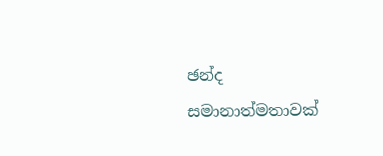ඡන්ද සමානාත්මතාවක්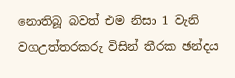නොතිබූ බවත් එම නිසා 1 වැනි වගඋත්තරකරු විසින් තීරක ඡන්දය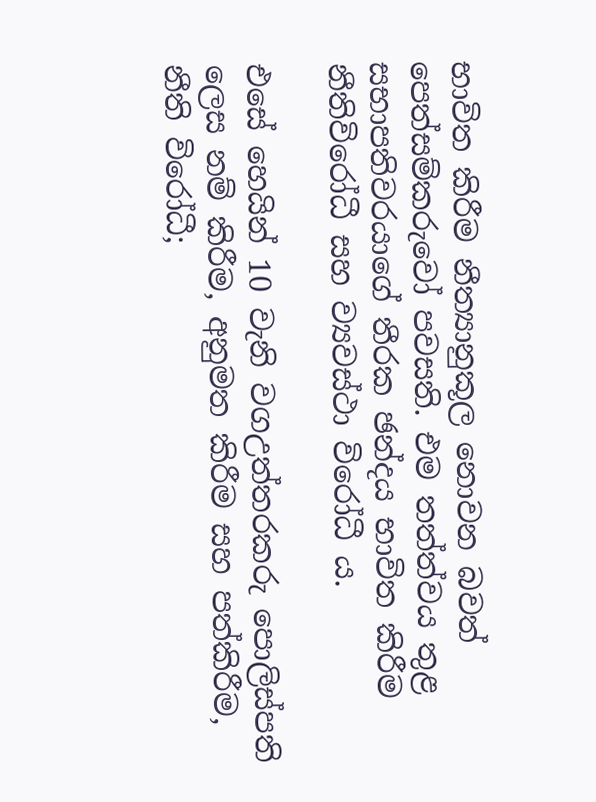භාවිත කිරීම නීත්‍යානුකූල නොවන බවත් පෙත්සම්කරුවෝ පවසති. එම තත්ත්වය තුළ සභාපතිවරයාගේ තීරක ඡන්දය භාවිත කිරීම නීතිවිරෝධී සහ ව්‍යවස්ථා විරෝධී ය.

එසේ හෙයින් 10 වැනි වගඋත්තරකරු පොලිස්පති ලෙස නම් කිරීම, අනුමත කිරීම සහ පත්කිරීම,
නීති විරෝධී;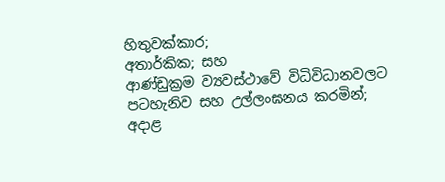හිතුවක්කාර;
අතාර්කික; සහ
ආණ්ඩුක්‍රම ව්‍යවස්ථාවේ විධිවිධානවලට පටහැනිව සහ උල්ලංඝනය කරමින්;
අදාළ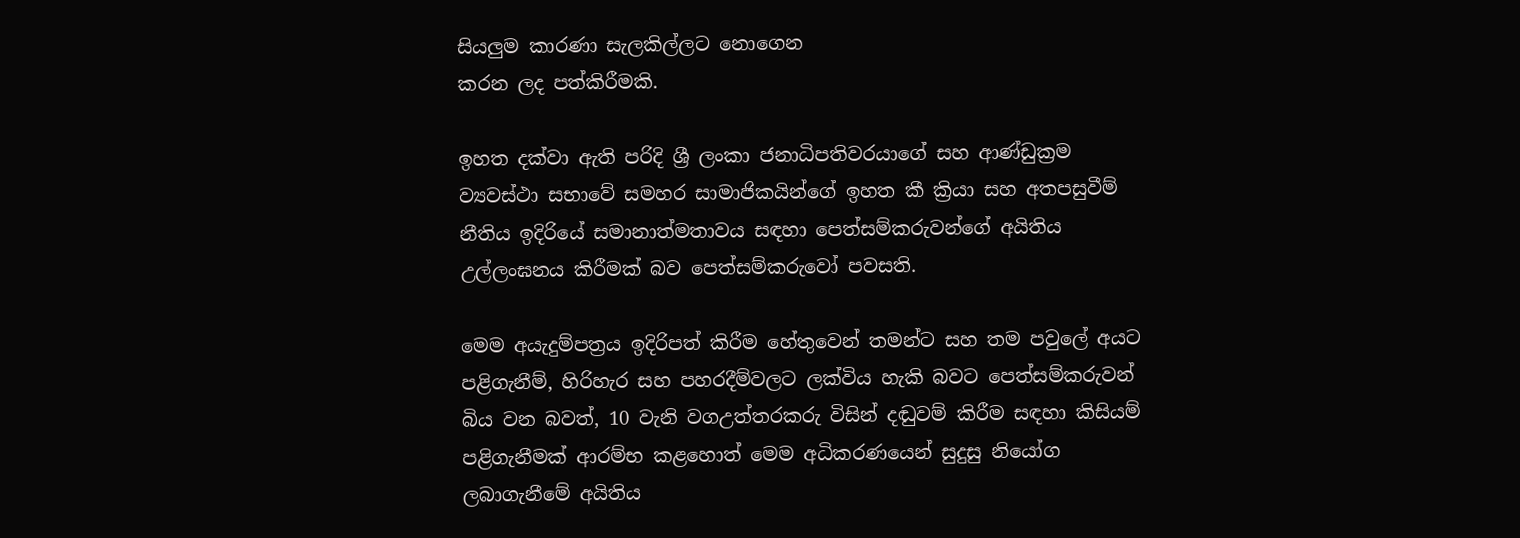සියලු‍ම කාරණා සැලකිල්ලට නොගෙන
කරන ලද පත්කිරීමකි.

ඉහත දක්වා ඇති පරිදි ශ්‍රී ලංකා ජනාධිපතිවරයාගේ සහ ආණ්ඩුක්‍රම ව්‍යවස්ථා සභාවේ සමහර සාමාජිකයින්ගේ ඉහත කී ක්‍රියා සහ අතපසුවීම් නීතිය ඉදිරියේ සමානාත්මතාවය සඳහා පෙත්සම්කරුවන්ගේ අයිතිය උල්ලංඝනය කිරීමක් බව පෙත්සම්කරුවෝ පවසති.

මෙම අයැදුම්පත්‍රය ඉදිරිපත් කිරීම හේතුවෙන් තමන්ට සහ තම පවුලේ අයට පළිගැනීම්, හිරිහැර සහ පහරදීම්වලට ලක්විය හැකි බවට පෙත්සම්කරුවන් බිය වන බවත්, 10 වැනි වගඋත්තරකරු විසින් දඬුවම් කිරීම සඳහා කිසියම් පළිගැනීමක් ආරම්භ කළහොත් මෙම අධිකරණයෙන් සුදුසු නියෝග ලබාගැනීමේ අයිතිය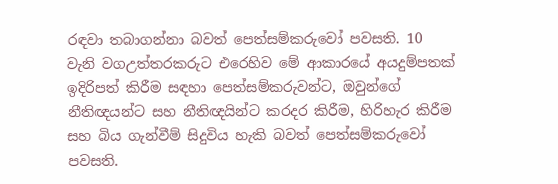රඳවා තබාගන්නා බවත් පෙත්සම්කරුවෝ පවසති. 10 වැනි වගඋත්තරකරුට එරෙහිව මේ ආකාරයේ අයදුම්පතක් ඉදිරිපත් කිරීම සඳහා පෙත්සම්කරුවන්ට, ඔවුන්ගේ නීතිඥයන්ට සහ නීතිඥයින්ට කරදර කිරීම, හිරිහැර කිරීම සහ බිය ගැන්වීම් සිදුවිය හැකි බවත් පෙත්සම්කරුවෝ පවසති.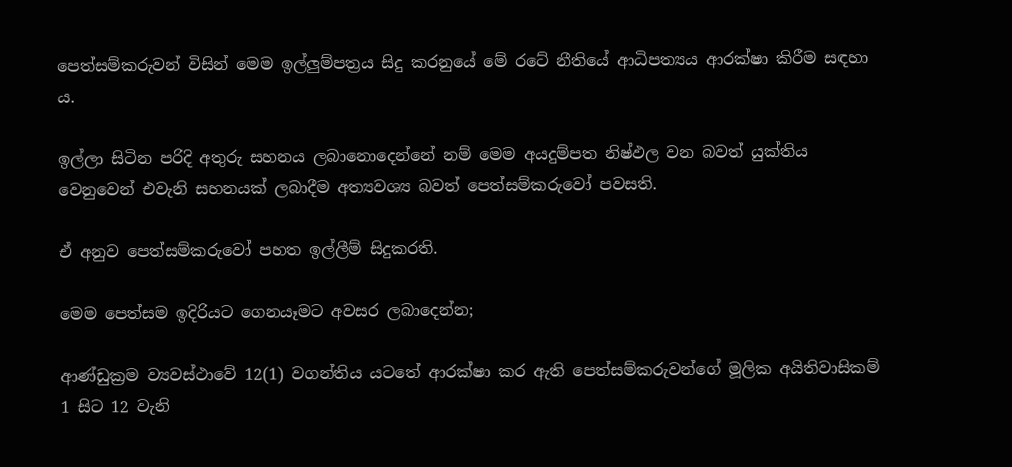පෙත්සම්කරුවන් විසින් මෙම ඉල්ලු‍ම්පත්‍රය සිදු කරනුයේ මේ රටේ නීතියේ ආධිපත්‍යය ආරක්ෂා කිරීම සඳහා ය.

ඉල්ලා සිටින පරිදි අතුරු සහනය ලබානොදෙන්නේ නම් මෙම අයදුම්පත නිෂ්ඵල වන බවත් යුක්තිය වෙනුවෙන් එවැනි සහනයක් ලබාදීම අත්‍යවශ්‍ය බවත් පෙත්සම්කරුවෝ පවසති.

ඒ අනුව පෙත්සම්කරුවෝ පහත ඉල්ලීම් සිදුකරති.

මෙම පෙත්සම ඉදිරියට ගෙනයෑමට අවසර ලබාදෙන්න;

ආණ්ඩුක්‍රම ව්‍යවස්ථාවේ 12(1) වගන්තිය යටතේ ආරක්ෂා කර ඇති පෙත්සම්කරුවන්ගේ මූලික අයිතිවාසිකම් 1 සිට 12 වැනි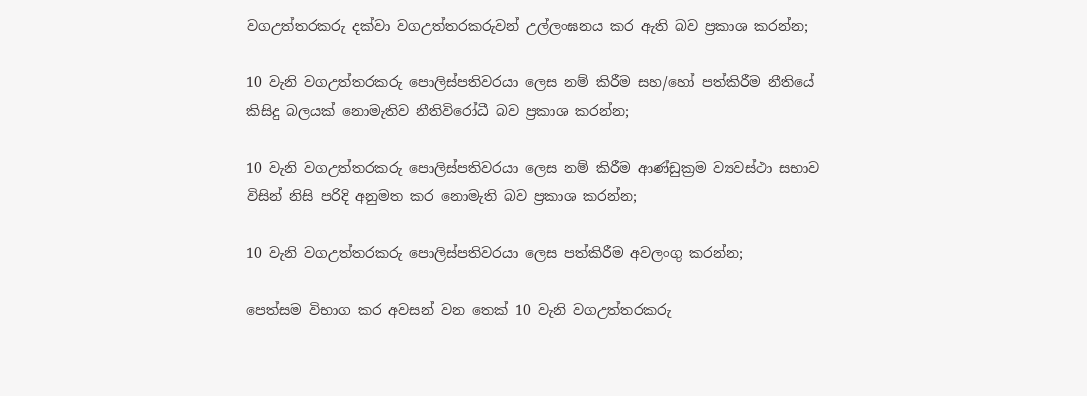වගඋත්තරකරු දක්වා වගඋත්තරකරුවන් උල්ලංඝනය කර ඇති බව ප්‍රකාශ කරන්න;

10 වැනි වගඋත්තරකරු පොලිස්පතිවරයා ලෙස නම් කිරීම සහ/හෝ පත්කිරීම නීතියේ කිසිදු බලයක් නොමැතිව නීතිවිරෝධී බව ප්‍රකාශ කරන්න;

10 වැනි වගඋත්තරකරු පොලිස්පතිවරයා ලෙස නම් කිරීම ආණ්ඩුක්‍රම ව්‍යවස්ථා සභාව විසින් නිසි පරිදි අනුමත කර නොමැති බව ප්‍රකාශ කරන්න;

10 වැනි වගඋත්තරකරු පොලිස්පතිවරයා ලෙස පත්කිරීම අවලංගු කරන්න;

පෙත්සම විභාග කර අවසන් වන තෙක් 10 වැනි වගඋත්තරකරු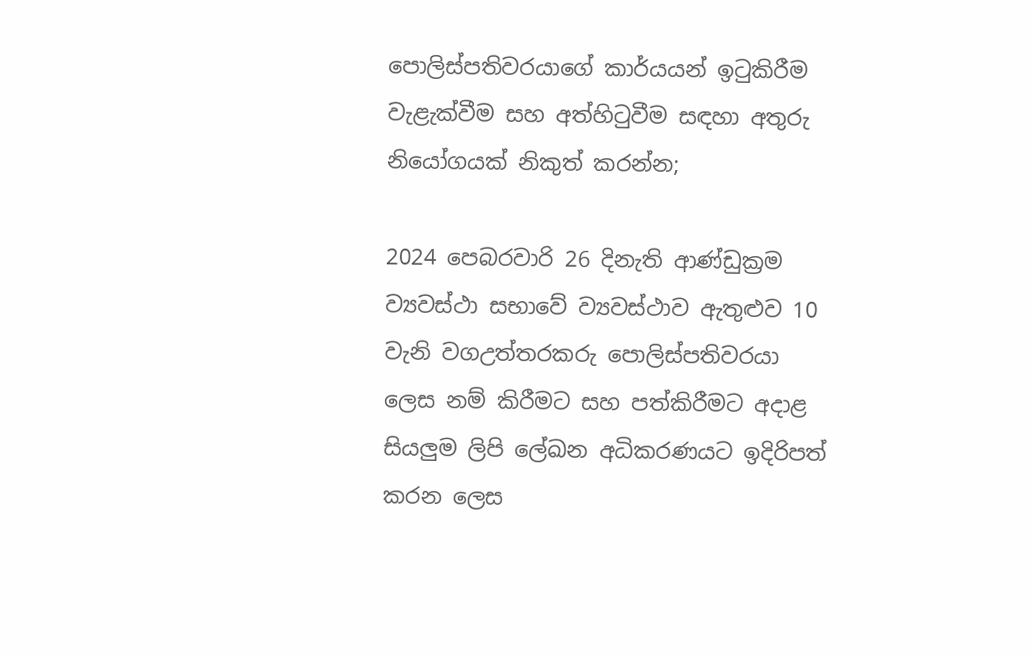පොලිස්පතිවරයාගේ කාර්යයන් ඉටුකිරීම වැළැක්වීම සහ අත්හිටුවීම සඳහා අතුරු නියෝගයක් නිකුත් කරන්න;

2024 පෙබරවාරි 26 දිනැති ආණ්ඩුක්‍රම ව්‍යවස්ථා සභාවේ ව්‍යවස්ථාව ඇතුළුව 10 වැනි වගඋත්තරකරු පොලිස්පතිවරයා ලෙස නම් කිරීමට සහ පත්කිරීමට අදාළ සියලු‍ම ලිපි ලේඛන අධිකරණයට ඉදිරිපත් කරන ලෙස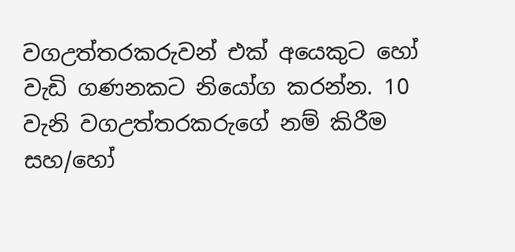වගඋත්තරකරුවන් එක් අයෙකුට හෝ වැඩි ගණනකට නියෝග කරන්න. 10 වැනි වගඋත්තරකරුගේ නම් කිරීම සහ/හෝ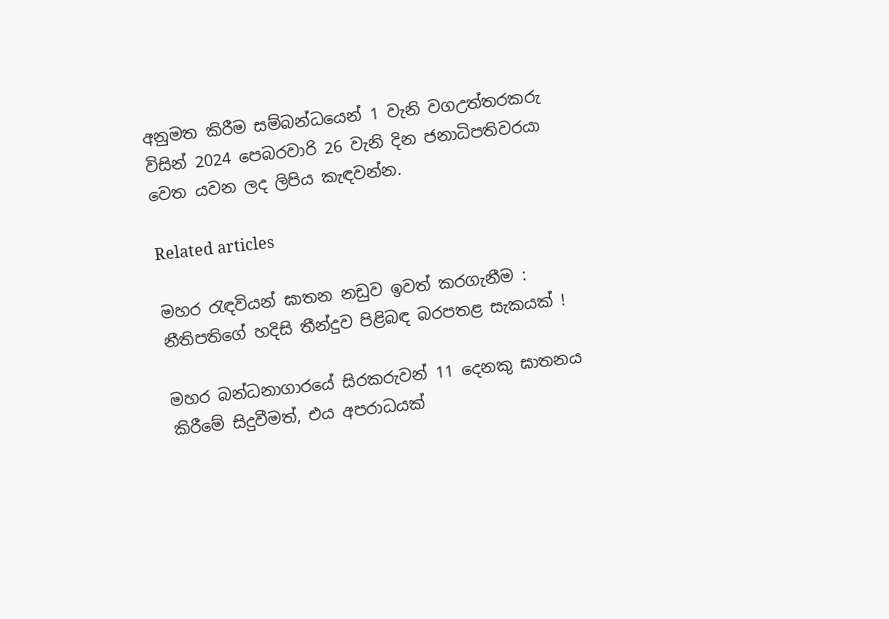අනුමත කිරීම සම්බන්ධයෙන් 1 වැනි වගඋත්තරකරු විසින් 2024 පෙබරවාරි 26 වැනි දින ජනාධිපතිවරයා වෙත යවන ලද ලිපිය කැඳවන්න.

Related articles

මහර රැඳවියන් ඝාතන නඩුව ඉවත් කරගැනීම : නීතිපතිගේ හදිසි තීන්දුව පිළිබඳ බරපතළ සැකයක් !

මහර බන්ධනාගාරයේ සිරකරුවන් 11 දෙනකු ඝාතනය කිරීමේ සිදුවීමත්, එය අපරාධයක්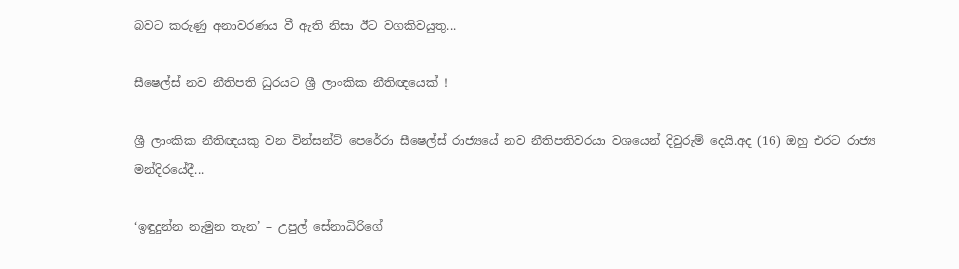බවට කරුණු අනාවරණය වී ඇති නිසා ඊට වගකිවයුතු...

සීෂෙල්ස් නව නීතිපති ධුරයට ශ්‍රී ලාංකික නීතිඥයෙක් !

ශ්‍රී ලාංකික නීතිඥයකු වන වින්සන්ට් පෙරේරා සීෂෙල්ස් රාජ්‍යයේ නව නීතිපතිවරයා වශයෙන් දිවුරුම් දෙයි.අද (16) ඔහු එරට රාජ්‍ය මන්දිරයේදී...

‘ඉඳුදුන්න නැමුන තැන’ – උපුල් සේනාධිරිගේ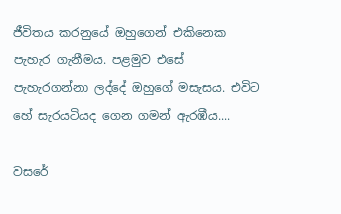ජීවිතය කරනුයේ ඔහුගෙන් එකිනෙක පැහැර ගැනීමය. පළමුව එසේ පැහැරගන්නා ලද්දේ ඔහුගේ මසැසය. එවිට හේ සැරයටියද ගෙන ගමන් ඇරඹීය....

වසරේ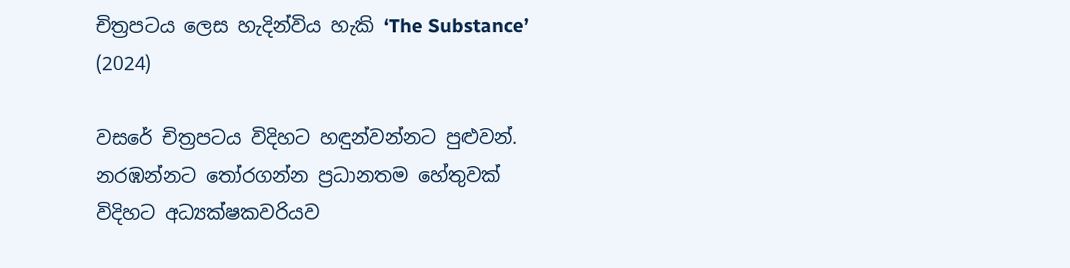චිත්‍රපටය ලෙස හැදින්විය හැකි ‘The Substance’ (2024)

වසරේ චිත්‍රපටය විදිහට හඳුන්වන්නට පුළුවන්. නරඹන්නට තෝරගන්න ප්‍රධානතම හේතුවක් විදිහට අධ්‍යක්ෂකවරියව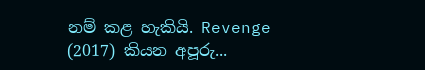නම් කළ හැකියි. Revenge (2017) කියන අපූරු...